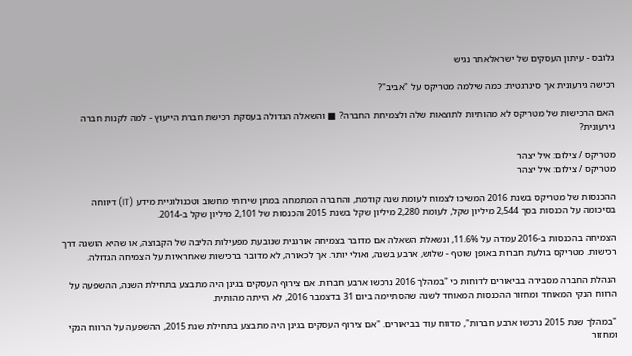גלובס - עיתון העסקים של ישראלאתר נגיש

רכישה גירעונית אך סינרגטית: כמה שילמה מטריקס על "אביב"?

האם הרכישות של מטריקס לא מהותיות לתוצאות שלה ולצמיחת החברה? ■ והשאלה הגדולה בעסקת רכישת חברת הייעוץ - למה לקנות חברה גירעונית?

מטריקס / צילום: איל יצהר
מטריקס / צילום: איל יצהר

ההכנסות של מטריקס בשנת 2016 המשיכו לצמוח לעומת שנה קודמת, והחברה המתמחה במתן שירותי מחשוב וטכנולוגיית מידע (IT) דיווחה בסיכומה על הכנסות בסך 2,544 מיליון שקל, לעומת 2,280 מיליון שקל בשנת 2015 והכנסות של 2,101 מיליון שקל ב-2014.

הצמיחה בהכנסות ב-2016 עמדה על 11.6%, ונשאלת השאלה אם מדובר בצמיחה אורגנית שנובעת מפעילות הליבה של הקבוצה, או שהיא הושגה דרך רכישות. מטריקס בולעת חברות באופן שוטף - שלוש, ארבע בשנה, ואולי יותר. אך לכאורה, לא מדובר ברכישות שאחראיות על הצמיחה הגדולה.

הנהלת החברה מסבירה בביאורים לדוחות כי "במהלך 2016 נרכשו ארבע חברות. אם צירוף העסקים בגינן היה מתבצע בתחילת השנה, ההשפעה על הרווח הנקי המאוחד ומחזור ההכנסות המאוחד לשנה שהסתיימה ביום 31 בדצמבר 2016, לא הייתה מהותית.

"במהלך שנת 2015 נרכשו ארבע חברות", מדווח עוד בביאורים. "אם צירוף העסקים בגינן היה מתבצע בתחילת שנת 2015, ההשפעה על הרווח הנקי ומחזור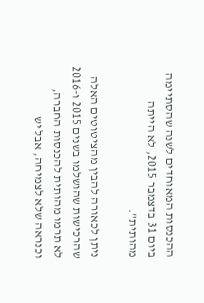ההכנסות המאוחדים לשנה שהסתיימה ביום 31 בדצמבר 2015, לא הייתה מהותית".

ניתן לכאורה להבין מהציטוטים האלה שהרכישות שהושלמו בשנים 2015 ו-2016 לא תרמו מהותית להכנסות החברה, וכנראה שלא לצמיחה, אבל יש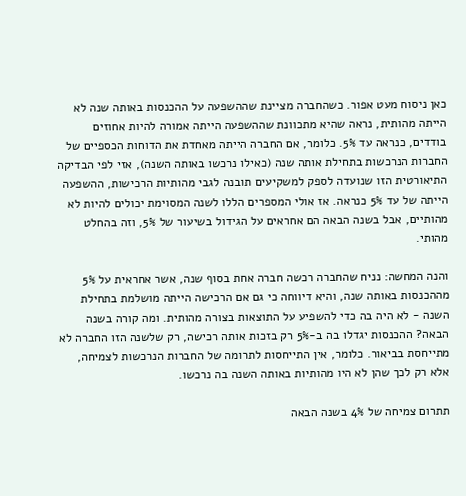כאן ניסוח מעט אפור. כשהחברה מציינת שההשפעה על ההכנסות באותה שנה לא הייתה מהותית, נראה שהיא מתכוונת שההשפעה הייתה אמורה להיות אחוזים בודדים, כנראה עד 5%. כלומר, אם החברה הייתה מאחדת את הדוחות הכספיים של החברות הנרכשות בתחילת אותה שנה (כאילו נרכשו באותה השנה), אזי לפי הבדיקה התיאורטית הזו שנועדה לספק למשקיעים תובנה לגבי מהותיות הרכישות, ההשפעה הייתה של עד 5% כנראה. אז אולי המספרים הללו לשנה המסוימת יכולים להיות לא מהותיים, אבל בשנה הבאה הם אחראים על הגידול בשיעור של 5%, וזה בהחלט מהותי.

והנה המחשה: נניח שהחברה רכשה חברה אחת בסוף שנה, אשר אחראית על 5% מההכנסות באותה שנה, והיא דיווחה כי גם אם הרכישה הייתה מושלמת בתחילת השנה - לא היה בה כדי להשפיע על התוצאות בצורה מהותית. ומה קורה בשנה הבאה? ההכנסות יגדלו בה ב-5% רק בזכות אותה רכישה, רק שלשנה הזו החברה לא מתייחסת בביאור. כלומר, אין התייחסות לתרומה של החברות הנרכשות לצמיחה, אלא רק לכך שהן לא היו מהותיות באותה השנה בה נרכשו.

תתרום צמיחה של 4% בשנה הבאה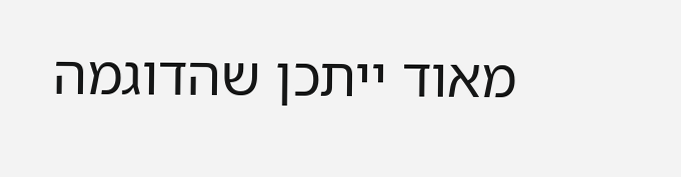מאוד ייתכן שהדוגמה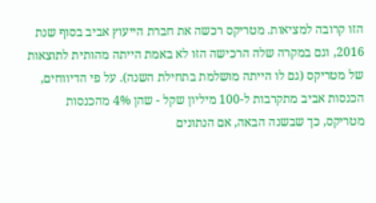הזו קרובה למציאות. מטריקס רכשה את חברת הייעוץ אביב בסוף שנת 2016, וגם במקרה שלה הרכישה הזו לא באמת הייתה מהותית לתוצאות של מטריקס (גם לו הייתה מושלמת בתחילת השנה). על פי הדיווחים, הכנסות אביב מתקרבות ל-100 מיליון שקל - שהן 4% מהכנסות מטריקס, כך שבשנה הבאה, אם הנתונים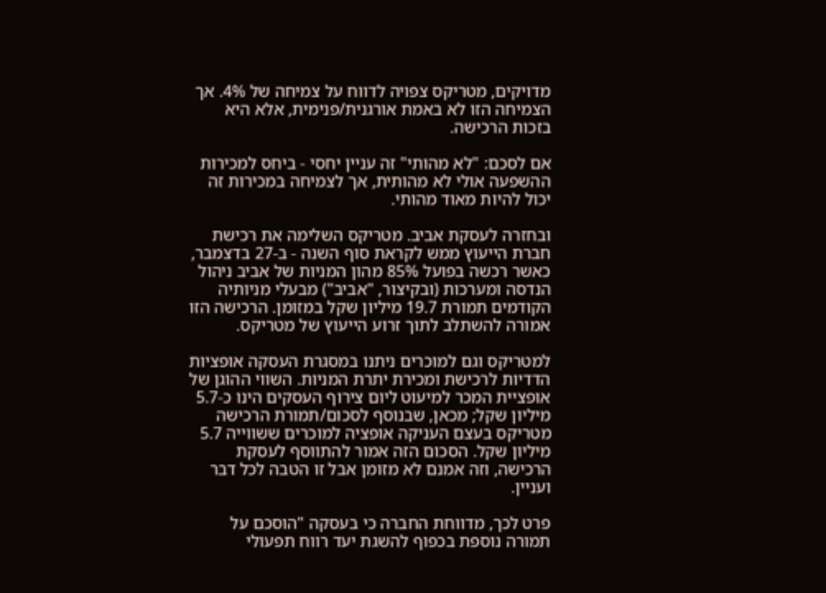מדויקים, מטריקס צפויה לדווח על צמיחה של 4%. אך הצמיחה הזו לא באמת אורגנית/פנימית, אלא היא בזכות הרכישה.

אם לסכם: "לא מהותי" זה עניין יחסי - ביחס למכירות ההשפעה אולי לא מהותית, אך לצמיחה במכירות זה יכול להיות מאוד מהותי.

ובחזרה לעסקת אביב. מטריקס השלימה את רכישת חברת הייעוץ ממש לקראת סוף השנה - ב-27 בדצמבר, כאשר רכשה בפועל 85% מהון המניות של אביב ניהול הנדסה ומערכות (ובקיצור, "אביב") מבעלי מניותיה הקודמים תמורת 19.7 מיליון שקל במזומן. הרכישה הזו אמורה להשתלב לתוך זרוע הייעוץ של מטריקס.

למטריקס וגם למוכרים ניתנו במסגרת העסקה אופציות הדדיות לרכישת ומכירת יתרת המניות. השווי ההוגן של אופציית המכר למיעוט ליום צירוף העסקים הינו כ-5.7 מיליון שקל; מכאן, שבנוסף לסכום/תמורת הרכישה מטריקס בעצם העניקה אופציה למוכרים ששווייה 5.7 מיליון שקל. הסכום הזה אמור להתווסף לעסקת הרכישה, וזה אמנם לא מזומן אבל זו הטבה לכל דבר ועניין.

פרט לכך, מדווחת החברה כי בעסקה "הוסכם על תמורה נוספת בכפוף להשגת יעד רווח תפעולי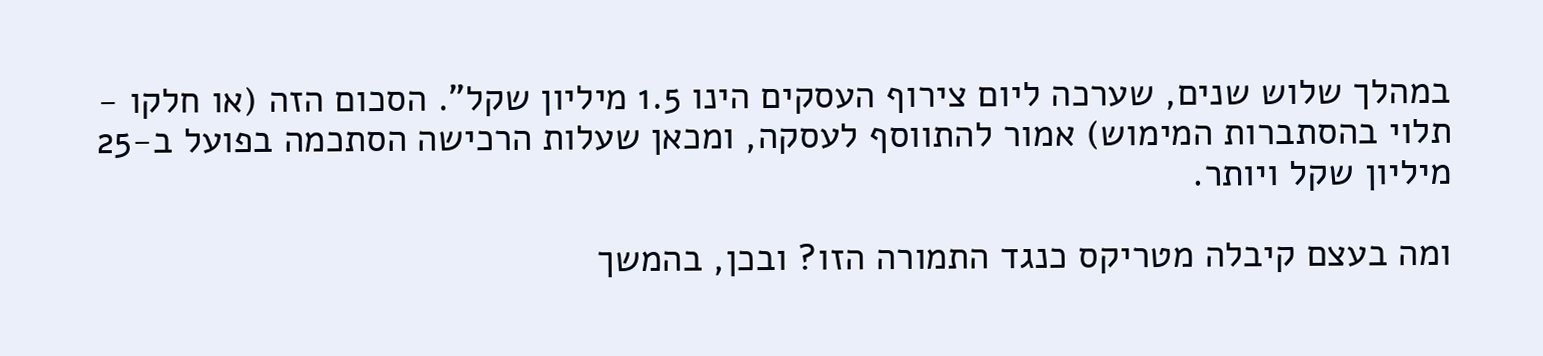במהלך שלוש שנים, שערכה ליום צירוף העסקים הינו 1.5 מיליון שקל". הסכום הזה (או חלקו - תלוי בהסתברות המימוש) אמור להתווסף לעסקה, ומכאן שעלות הרכישה הסתכמה בפועל ב-25 מיליון שקל ויותר.

ומה בעצם קיבלה מטריקס כנגד התמורה הזו? ובכן, בהמשך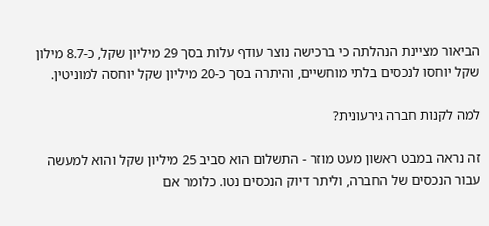הביאור מציינת הנהלתה כי ברכישה נוצר עודף עלות בסך 29 מיליון שקל, כ-8.7 מילון שקל יוחסו לנכסים בלתי מוחשיים, והיתרה בסך כ-20 מיליון שקל יוחסה למוניטין.

למה לקנות חברה גירעונית?

זה נראה במבט ראשון מעט מוזר - התשלום הוא סביב 25 מיליון שקל והוא למעשה עבור הנכסים של החברה, וליתר דיוק הנכסים נטו. כלומר אם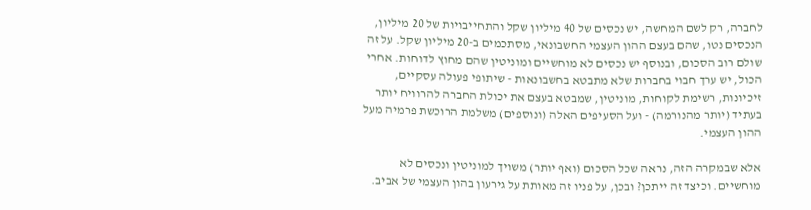לחברה, רק לשם המחשה, יש נכסים של 40 מיליון שקל והתחייבויות של 20 מיליון, הנכסים נטו, שהם בעצם ההון העצמי החשבונאי, מסתכמים ב-20 מיליון שקל. על זה שולם רוב הסכום, ובנוסף יש נכסים לא מוחשיים ומוניטין שהם מחוץ לדוחות. אחרי הכול, יש ערך חבוי בחברות שלא מתבטא בחשבונאות - שיתופי פעולה עסקיים, זיכיונות, רשימת לקוחות, מוניטין, שמבטא בעצם את יכולת החברה להרוויח יותר בעתיד (יותר מהנורמה) - ועל הסעיפים האלה (ונוספים) משלמת הרוכשת פרמיה מעל ההון העצמי.

אלא שבמקרה הזה, נראה שכל הסכום (ואף יותר) משויך למוניטין ונכסים לא מוחשיים. וכיצד זה ייתכן? ובכן, על פניו זה מאותת על גירעון בהון העצמי של אביב.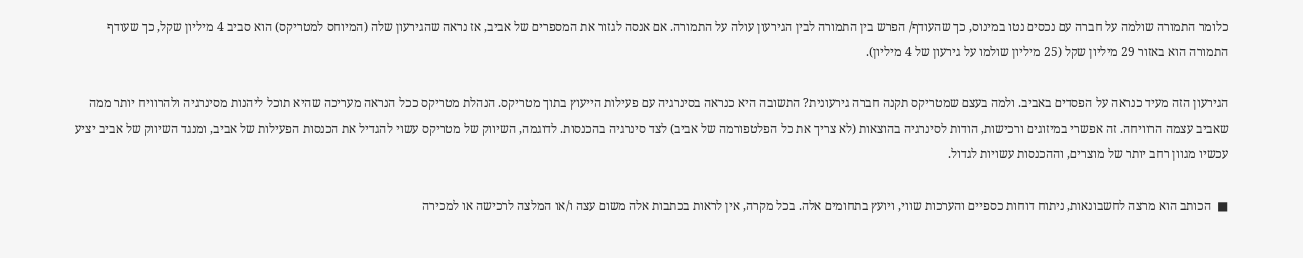כלומר התמורה שולמה על חברה עם נכסים נטו במינוס, כך שהעודף/ הפרש בין התמורה לבין הגירעון עולה על התמורה. אם אנסה לגזור את המספרים של אביב, אז נראה שהגירעון שלה (המיוחס למטריקס) הוא סביב 4 מיליון שקל, כך שעודף התמורה הוא באזור 29 מיליון שקל (25 מיליון שולמו על גירעון של 4 מיליון).

הגירעון הזה מעיד כנראה על הפסדים באביב. ולמה בעצם שמטריקס תקנה חברה גירעונית? התשובה היא כנראה בסינרגיה עם פעילות הייעוץ בתוך מטריקס. הנהלת מטריקס ככל הנראה מעריכה שהיא תוכל ליהנות מסינרגיה ולהרוויח יותר ממה שאביב עצמה הרוויחה. זה אפשרי במיזוגים ורכישות, הודות לסינרגיה בהוצאות (לא צריך את כל הפלטפורמה של אביב) לצד סינרגיה בהכנסות. לדוגמה, השיווק של מטריקס עשוי להגדיל את הכנסות הפעילות של אביב, ומנגד השיווק של אביב יציע עכשיו מגוון רחב יותר של מוצרים, וההכנסות עשויות לגדול.

■  הכותב הוא מרצה לחשבונאות, ניתוח דוחות כספיים והערכות שווי, ויועץ בתחומים אלה. בכל מקרה, אין לראות בכתבות אלה משום עצה ו/או המלצה לרכישה או למכירה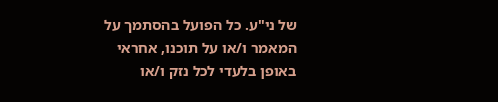של ני"ע. כל הפועל בהסתמך על המאמר ו/או על תוכנו, אחראי באופן בלעדי לכל נזק ו/או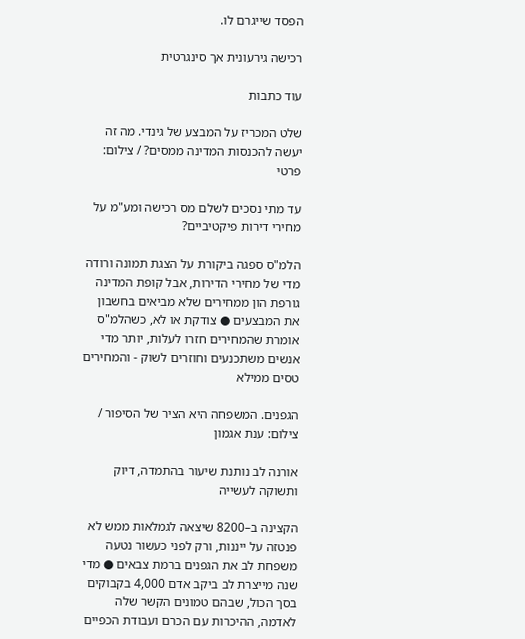הפסד שייגרם לו.

רכישה גירעונית אך סינגרטית

עוד כתבות

שלט המכריז על המבצע של גינדי. מה זה יעשה להכנסות המדינה ממסים? / צילום: פרטי

עד מתי נסכים לשלם מס רכישה ומע"מ על מחירי דירות פיקטיביים?

הלמ"ס ספגה ביקורת על הצגת תמונה ורודה מדי של מחירי הדירות, אבל קופת המדינה גורפת הון ממחירים שלא מביאים בחשבון את המבצעים ● צודקת או לא, כשהלמ"ס אומרת שהמחירים חזרו לעלות, יותר מדי אנשים משתכנעים וחוזרים לשוק - והמחירים טסים ממילא

הגפנים. המשפחה היא הציר של הסיפור / צילום: ענת אגמון

אורנה לב נותנת שיעור בהתמדה, דיוק ותשוקה לעשייה

הקצינה ב–8200 שיצאה לגמלאות ממש לא פנטזה על ייננות, ורק לפני כעשור נטעה משפחת לב את הגפנים ברמת צבאים ● מדי שנה מייצרת לב ביקב אדם 4,000 בקבוקים בסך הכול, שבהם טמונים הקשר שלה לאדמה, ההיכרות עם הכרם ועבודת הכפיים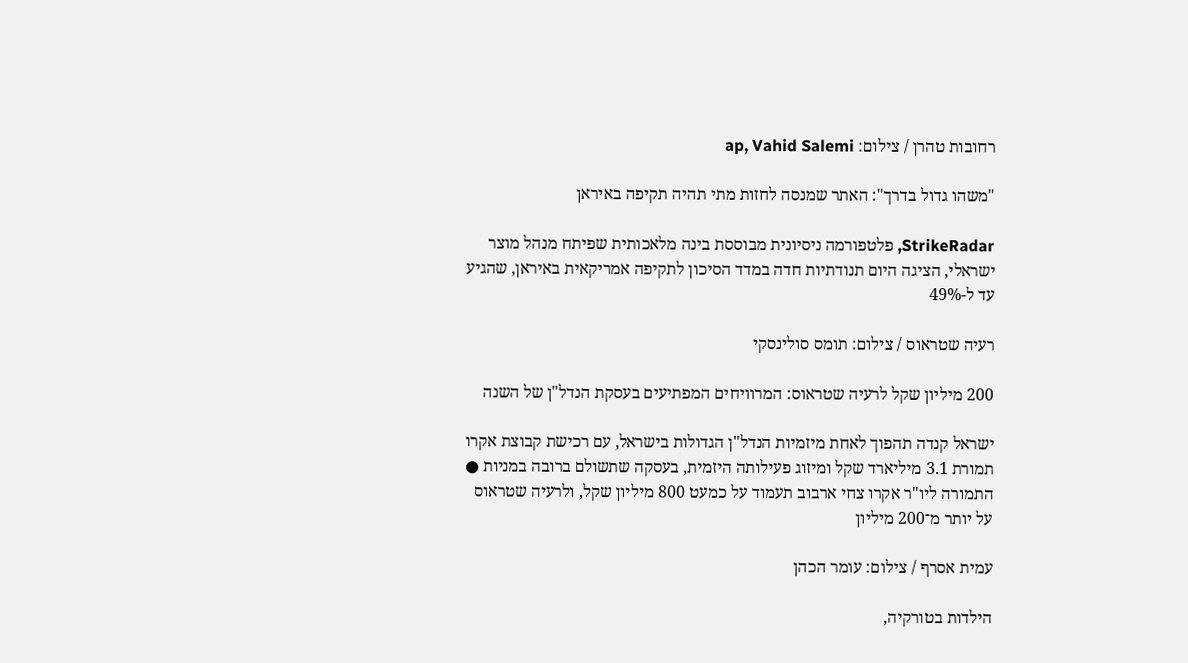רחובות טהרן / צילום: ap, Vahid Salemi

"משהו גדול בדרך": האתר שמנסה לחזות מתי תהיה תקיפה באיראן

StrikeRadar, פלטפורמה ניסיונית מבוססת בינה מלאכותית שפיתח מנהל מוצר ישראלי, הציגה היום תנודתיות חדה במדד הסיכון לתקיפה אמריקאית באיראן, שהגיע עד ל-49%

רעיה שטראוס / צילום: תומס סולינסקי

200 מיליון שקל לרעיה שטראוס: המרוויחים המפתיעים בעסקת הנדל"ן של השנה

ישראל קנדה תהפוך לאחת מיזמיות הנדל"ן הגדולות בישראל, עם רכישת קבוצת אקרו תמורת 3.1 מיליארד שקל ומיזוג פעילותה היזמית, בעסקה שתשולם ברובה במניות ● התמורה ליו"ר אקרו צחי ארבוב תעמוד על כמעט 800 מיליון שקל, ולרעיה שטראוס על יותר מ־200 מיליון

עמית אסרף / צילום: עומר הכהן

הילדות בטורקיה,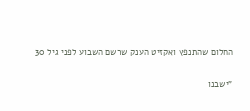החלום שהתנפץ ואקזיט הענק שרשם השבוע לפני גיל 30

"ישבנו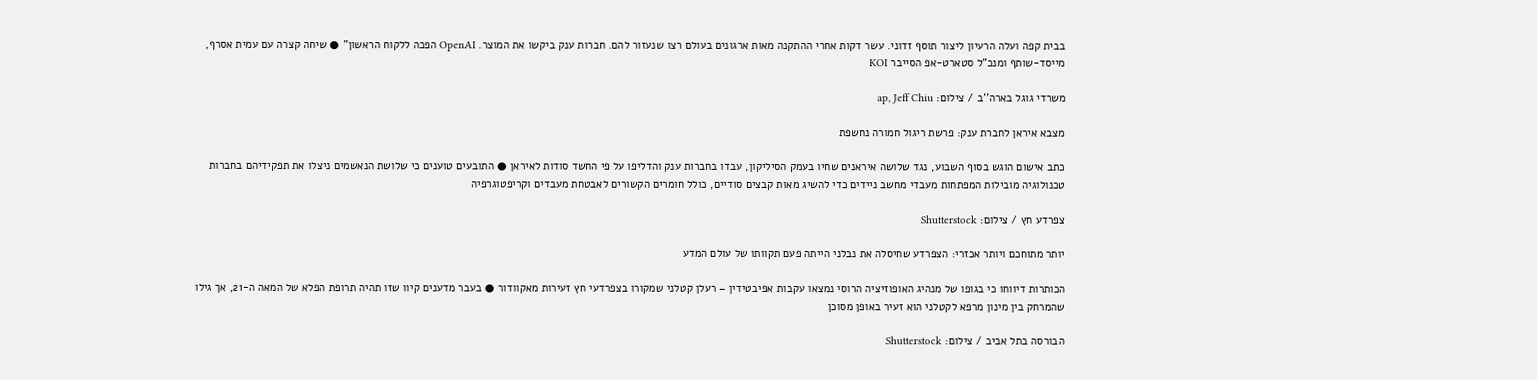בבית קפה ועלה הרעיון ליצור תוסף זדוני. עשר דקות אחרי ההתקנה מאות ארגונים בעולם רצו שנעזור להם. חברות ענק ביקשו את המוצר. OpenAI הפכה ללקוח הראשון" ● שיחה קצרה עם עמית אסרף, מייסד-שותף ומנכ"ל סטארט-אפ הסייבר KOI

משרדי גוגל בארה''ב / צילום: ap, Jeff Chiu

מצבא איראן לחברת ענק: פרשת ריגול חמורה נחשפת

כתב אישום הוגש בסוף השבוע, נגד שלושה איראנים שחיו בעמק הסיליקון, עבדו בחברות ענק והדליפו על פי החשד סודות לאיראן ● התובעים טוענים כי שלושת הנאשמים ניצלו את תפקידיהם בחברות טכנולוגיה מובילות המפתחות מעבדי מחשב ניידים כדי להשיג מאות קבצים סודיים, כולל חומרים הקשורים לאבטחת מעבדים וקריפטוגרפיה

צפרדע חץ / צילום: Shutterstock

יותר מתוחכם ויותר אכזרי: הצפרדע שחיסלה את נבלני הייתה פעם תקוותו של עולם המדע

הכותרות דיווחו כי בגופו של מנהיג האופוזיציה הרוסי נמצאו עקבות אפיבטידין – רעלן קטלני שמקורו בצפרדעי חץ זעירות מאקוודור ● בעבר מדענים קיוו שזו תהיה תרופת הפלא של המאה ה-21, אך גילו שהמרחק בין מינון מרפא לקטלני הוא זעיר באופן מסוכן

הבורסה בתל אביב / צילום: Shutterstock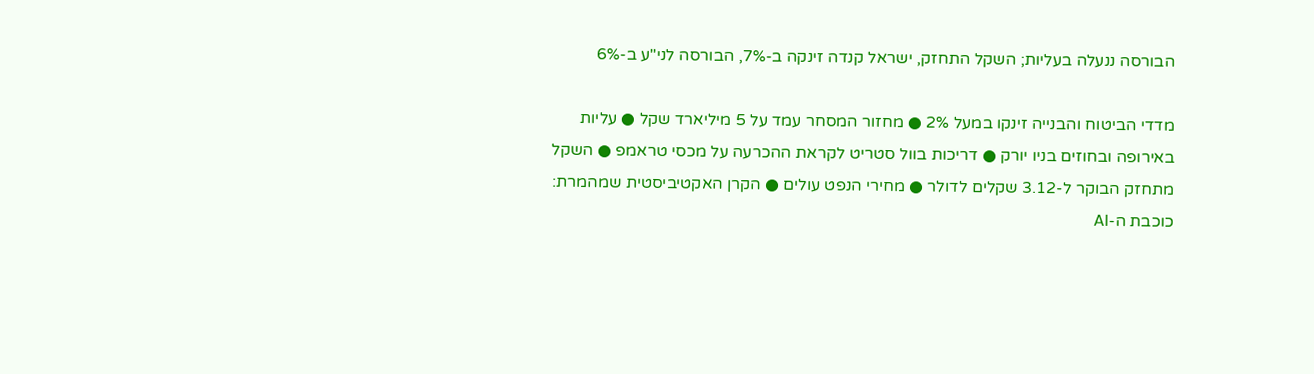הבורסה ננעלה בעליות; השקל התחזק, ישראל קנדה זינקה ב-7%, הבורסה לני"ע ב-6%

מדדי הביטוח והבנייה זינקו במעל 2% ● מחזור המסחר עמד על 5 מיליארד שקל ● עליות באירופה ובחוזים בניו יורק ● דריכות בוול סטריט לקראת ההכרעה על מכסי טראמפ ● השקל מתחזק הבוקר ל-3.12 שקלים לדולר ● מחירי הנפט עולים ● הקרן האקטיביסטית שמהמרת: כוכבת ה-AI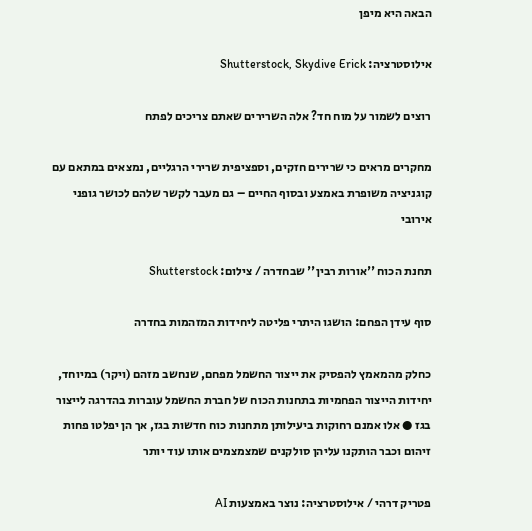הבאה היא מיפן

אילוסטרציה: Shutterstock, Skydive Erick

רוצים לשמור על מוח חד? אלה השרירים שאתם צריכים לפתח

מחקרים מראים כי שרירים חזקים, וספציפית שרירי הרגליים, נמצאים במתאם עם קוגניציה משופרת באמצע ובסוף החיים – גם מעבר לקשר שלהם לכושר גופני אירובי

תחנת הכוח ''אורות רבין'' שבחדרה / צילום: Shutterstock

סוף עידן הפחם: הושגו היתרי פליטה ליחידות המזהמות בחדרה

כחלק מהמאמץ להפסיק את ייצור החשמל מפחם, שנחשב מזהם (ויקר) במיוחד, יחידות הייצור הפחמיות בתחנות הכוח של חברת החשמל עוברות בהדרגה לייצור בגז ● אלו אמנם רחוקות ביעילותן מתחנות כוח חדשות בגז, אך הן יפלטו פחות זיהום וכבר הותקנו עליהן סולקנים שמצמצמים אותו עוד יותר

פטריק דרהי / אילוסטרציה: נוצר באמצעות AI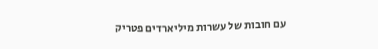עם חובות של עשרות מיליארדים פטריק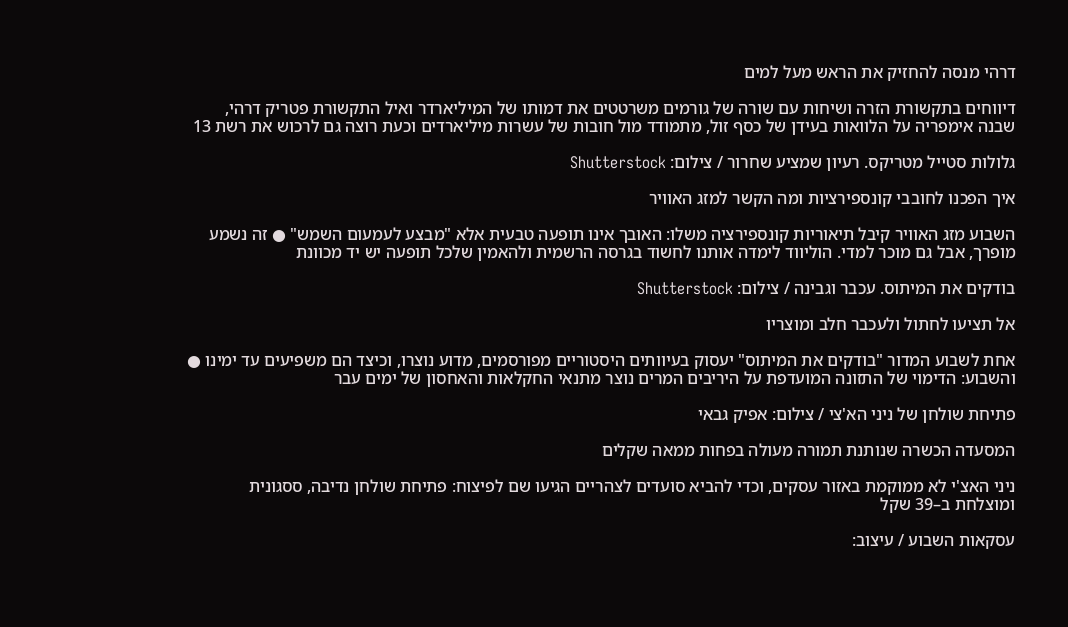דרהי מנסה להחזיק את הראש מעל למים

דיווחים בתקשורת הזרה ושיחות עם שורה של גורמים משרטטים את דמותו של המיליארדר ואיל התקשורת פטריק דרהי, שבנה אימפריה על הלוואות בעידן של כסף זול, מתמודד מול חובות של עשרות מיליארדים וכעת רוצה גם לרכוש את רשת 13

גלולות סטייל מטריקס. רעיון שמציע שחרור / צילום: Shutterstock

איך הפכנו לחובבי קונספירציות ומה הקשר למזג האוויר

השבוע מזג האוויר קיבל תיאוריות קונספירציה משלו: האובך אינו תופעה טבעית אלא "מבצע לעמעום השמש" ● זה נשמע מופרך, אבל גם מוכר למדי. הוליווד לימדה אותנו לחשוד בגרסה הרשמית ולהאמין שלכל תופעה יש יד מכוונת

בודקים את המיתוס. עכבר וגבינה / צילום: Shutterstock

אל תציעו לחתול ולעכבר חלב ומוצריו

אחת לשבוע המדור "בודקים את המיתוס" יעסוק בעיוותים היסטוריים מפורסמים, מדוע נוצרו, וכיצד הם משפיעים עד ימינו ● והשבוע: הדימוי של התזונה המועדפת על היריבים המרים נוצר מתנאי החקלאות והאחסון של ימים עבר

פתיחת שולחן של ניני הא'צי / צילום: אפיק גבאי

המסעדה הכשרה שנותנת תמורה מעולה בפחות ממאה שקלים

ניני האצ'י לא ממוקמת באזור עסקים, וכדי להביא סועדים לצהריים הגיעו שם לפיצוח: פתיחת שולחן נדיבה, ססגונית ומוצלחת ב–39 שקל

עסקאות השבוע / עיצוב: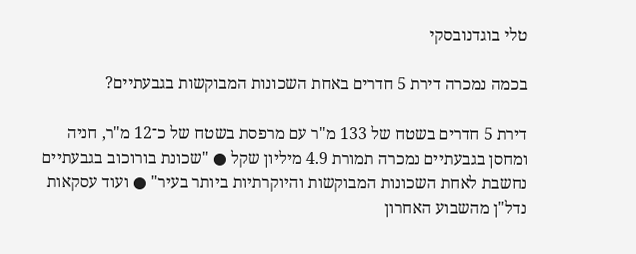טלי בוגדנובסקי

בכמה נמכרה דירת 5 חדרים באחת השכונות המבוקשות בגבעתיים?

דירת 5 חדרים בשטח של 133 מ"ר עם מרפסת בשטח של כ־12 מ"ר, חניה ומחסן בגבעתיים נמכרה תמורת 4.9 מיליון שקל ● "שכונת בורוכוב בגבעתיים נחשבת לאחת השכונות המבוקשות והיוקרתיות ביותר בעיר" ● ועוד עסקאות נדל"ן מהשבוע האחרון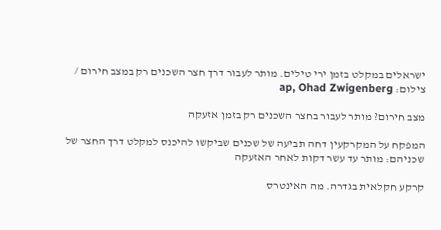ישראלים במקלט בזמן ירי טילים. מותר לעבור דרך חצר השכנים רק במצב חירום / צילום: ap, Ohad Zwigenberg

מצב חירום? מותר לעבור בחצר השכנים רק בזמן אזעקה

המפקח על המקרקעין דחה תביעה של שכנים שביקשו להיכנס למקלט דרך החצר של שכניהם: מותר עד עשר דקות לאחר האזעקה

קרקע חקלאית בגדרה. מה האינטרס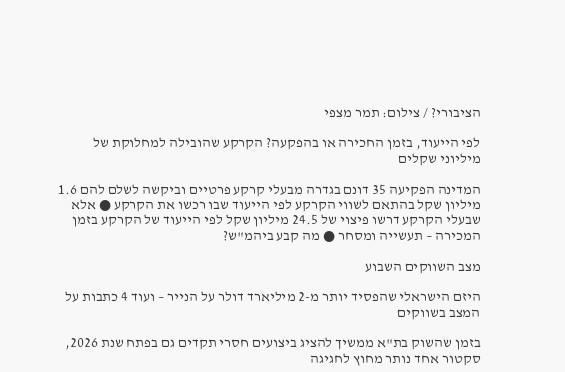הציבורי? / צילום: תמר מצפי

לפי הייעוד, בזמן החכירה או בהפקעה? הקרקע שהובילה למחלוקת של מיליוני שקלים

המדינה הפקיעה 35 דונם בגדרה מבעלי קרקע פרטיים וביקשה לשלם להם 1.6 מיליון שקל בהתאם לשווי הקרקע לפי הייעוד שבו רכשו את הקרקע ● אלא שבעלי הקרקע דרשו פיצוי של 24.5 מיליון שקל לפי הייעוד של הקרקע בזמן המכירה – תעשייה ומסחר ● מה קבע ביהמ"ש?

מצב השווקים השבוע

היזם הישראלי שהפסיד יותר מ-2 מיליארד דולר על הנייר – ועוד 4 כתבות על המצב בשווקים

בזמן שהשוק בת"א ממשיך להציג ביצועים חסרי תקדים גם בפתח שנת 2026, סקטור אחד נותר מחוץ לחגיגה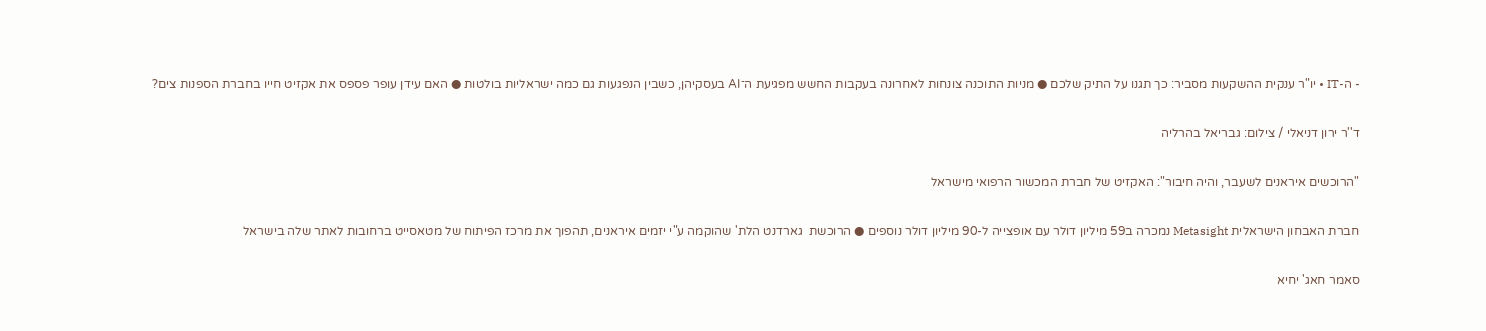- ה-IT • יו"ר ענקית ההשקעות מסביר: כך תגנו על התיק שלכם ● מניות התוכנה צונחות לאחרונה בעקבות החשש מפגיעת ה־AI בעסקיהן, כשבין הנפגעות גם כמה ישראליות בולטות ● האם עידן עופר פספס את אקזיט חייו בחברת הספנות צים?

ד''ר ירון דניאלי / צילום: גבריאל בהרליה

"הרוכשים איראנים לשעבר, והיה חיבור": האקזיט של חברת המכשור הרפואי מישראל

חברת האבחון הישראלית Metasight נמכרה ב59 מיליון דולר עם אופצייה ל-90 מיליון דולר נוספים ● הרוכשת  גארדנט הלת' שהוקמה ע"י יזמים איראנים, תהפוך את מרכז הפיתוח של מטאסייט ברחובות לאתר שלה בישראל

סאמר חאג' יחיא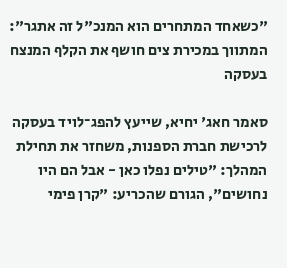"כשאחד המתחרים הוא המנכ"ל זה אתגר": המתווך במכירת צים חושף את הקלף המנצח בעסקה

סאמר חאג' יחיא, שייעץ להפג־לויד בעסקה לרכישת חברת הספנות, משחזר את תחילת המהלך: "טילים נפלו כאן - אבל הם היו נחושים", הגורם שהכריע: "קרן פימי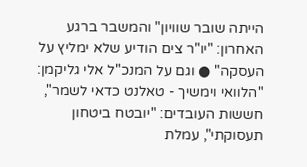הייתה שובר שוויון" והמשבר ברגע האחרון: "יו"ר צים הודיע שלא ימליץ על העסקה" ● וגם על המנכ"ל אלי גליקמן: "הלוואי וימשיך - טאלנט כדאי לשמר", חששות העובדים: "יובטח ביטחון תעסוקתי", עמלת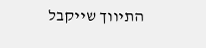התיווך שייקבל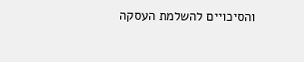והסיכויים להשלמת העסקה